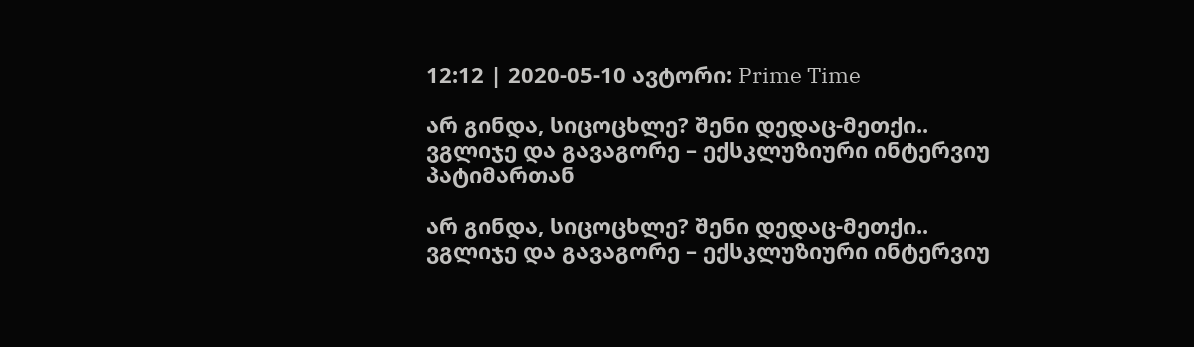12:12 | 2020-05-10 ავტორი: Prime Time

არ გინდა, სიცოცხლე? შენი დედაც-მეთქი.. ვგლიჯე და გავაგორე – ექსკლუზიური ინტერვიუ პატიმართან

არ გინდა, სიცოცხლე? შენი დედაც-მეთქი.. ვგლიჯე და გავაგორე – ექსკლუზიური ინტერვიუ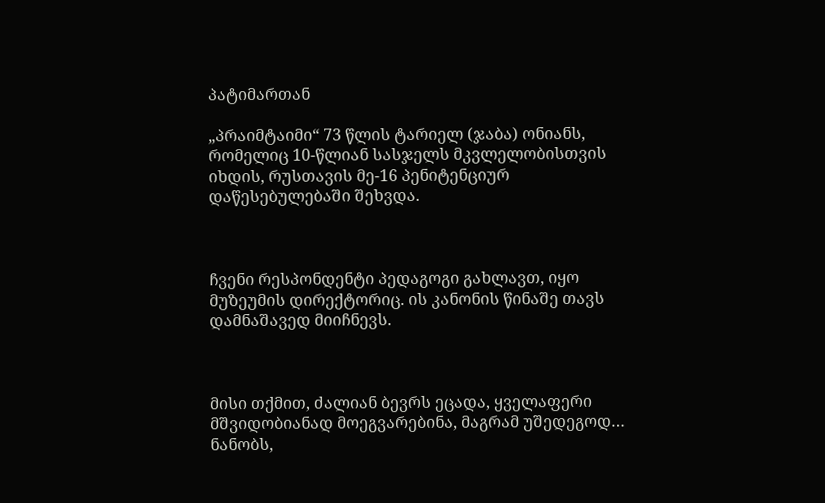პატიმართან

„პრაიმტაიმი“ 73 წლის ტარიელ (ჯაბა) ონიანს, რომელიც 10-წლიან სასჯელს მკვლელობისთვის იხდის, რუსთავის მე-16 პენიტენციურ დაწესებულებაში შეხვდა.



ჩვენი რესპონდენტი პედაგოგი გახლავთ, იყო მუზეუმის დირექტორიც. ის კანონის წინაშე თავს დამნაშავედ მიიჩნევს.



მისი თქმით, ძალიან ბევრს ეცადა, ყველაფერი მშვიდობიანად მოეგვარებინა, მაგრამ უშედეგოდ… ნანობს,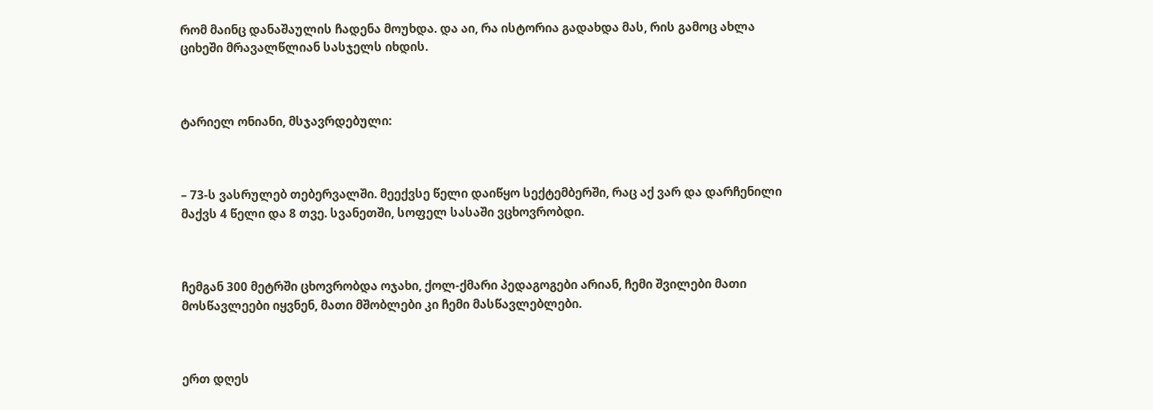რომ მაინც დანაშაულის ჩადენა მოუხდა. და აი, რა ისტორია გადახდა მას, რის გამოც ახლა ციხეში მრავალწლიან სასჯელს იხდის.



ტარიელ ონიანი, მსჯავრდებული:



– 73-ს ვასრულებ თებერვალში. მეექვსე წელი დაიწყო სექტემბერში, რაც აქ ვარ და დარჩენილი მაქვს 4 წელი და 8 თვე. სვანეთში, სოფელ სასაში ვცხოვრობდი.



ჩემგან 300 მეტრში ცხოვრობდა ოჯახი, ქოლ-ქმარი პედაგოგები არიან, ჩემი შვილები მათი მოსწავლეები იყვნენ, მათი მშობლები კი ჩემი მასწავლებლები.



ერთ დღეს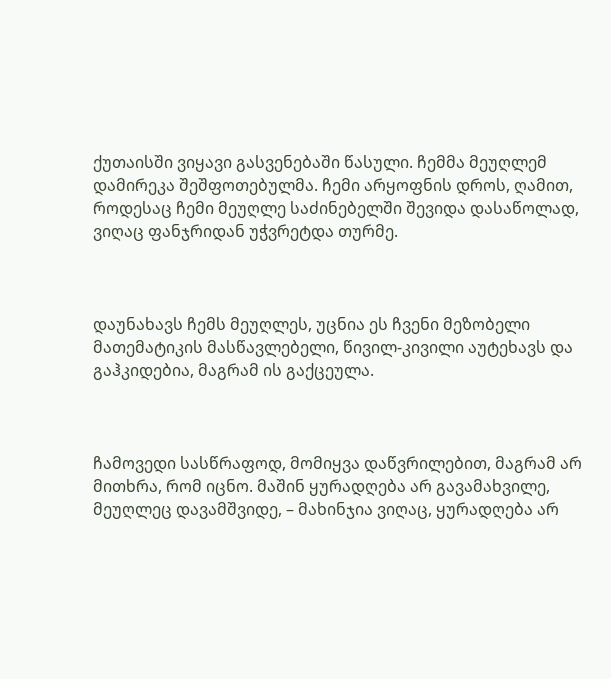ქუთაისში ვიყავი გასვენებაში წასული. ჩემმა მეუღლემ დამირეკა შეშფოთებულმა. ჩემი არყოფნის დროს, ღამით, როდესაც ჩემი მეუღლე საძინებელში შევიდა დასაწოლად, ვიღაც ფანჯრიდან უჭვრეტდა თურმე.



დაუნახავს ჩემს მეუღლეს, უცნია ეს ჩვენი მეზობელი მათემატიკის მასწავლებელი, წივილ-კივილი აუტეხავს და გაჰკიდებია, მაგრამ ის გაქცეულა.



ჩამოვედი სასწრაფოდ, მომიყვა დაწვრილებით, მაგრამ არ მითხრა, რომ იცნო. მაშინ ყურადღება არ გავამახვილე, მეუღლეც დავამშვიდე, – მახინჯია ვიღაც, ყურადღება არ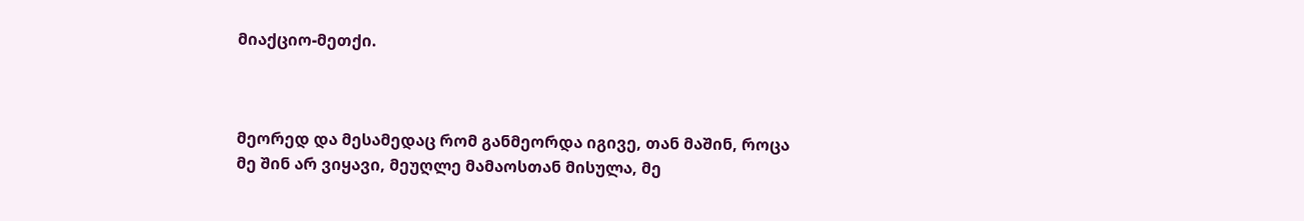მიაქციო-მეთქი.



მეორედ და მესამედაც რომ განმეორდა იგივე, თან მაშინ, როცა მე შინ არ ვიყავი, მეუღლე მამაოსთან მისულა, მე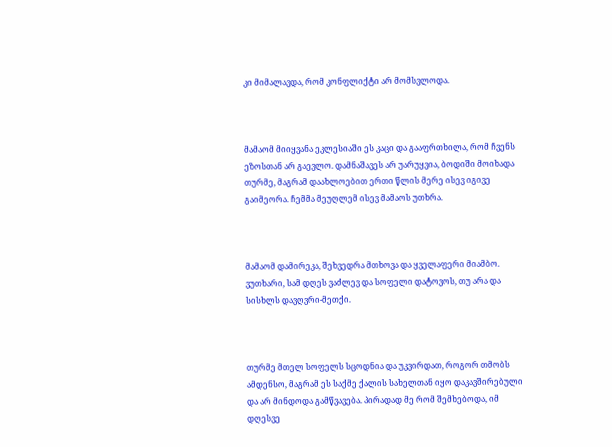კი მიმალავდა, რომ კონფლიქტი არ მომსვლოდა.



მამაომ მიიყვანა ეკლესიაში ეს კაცი და გააფრთხილა, რომ ჩვენს ეზოსთან არ გაევლო. დამნაშავეს არ უარუყვია, ბოდიში მოიხადა თურმე, მაგრამ დაახლოებით ერთი წლის მერე ისევ იგივე გაიმეორა. ჩემმა მეუღლემ ისევ მამაოს უთხრა.



მამაომ დამირეკა, შეხვედრა მთხოვა და ყველაფერი მიამბო. ვუთხარი, სამ დღეს ვაძლევ და სოფელი დატოვოს, თუ არა და სისხლს დავღვრი-მეთქი.



თურმე მთელ სოფელს სცოდნია და უკვირდათ, როგორ თმობს ამდენსო, მაგრამ ეს საქმე ქალის სახელთან იყო დაკავშირებული და არ მინდოდა გამწვავება. პირადად მე რომ შემხებოდა, იმ დღესვე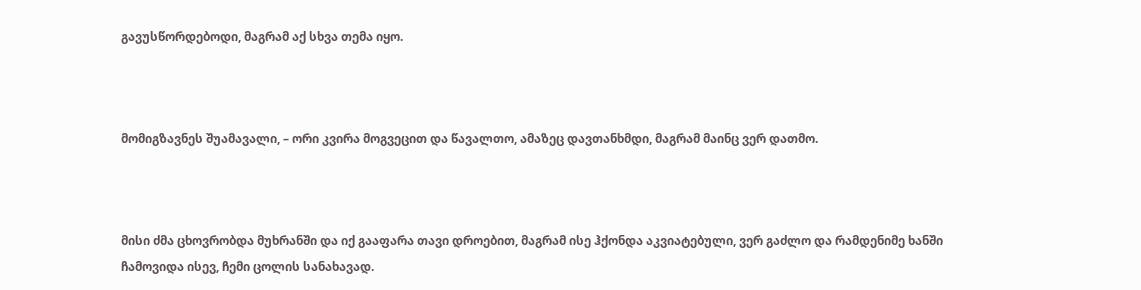გავუსწორდებოდი, მაგრამ აქ სხვა თემა იყო.



მომიგზავნეს შუამავალი, – ორი კვირა მოგვეცით და წავალთო, ამაზეც დავთანხმდი, მაგრამ მაინც ვერ დათმო.



მისი ძმა ცხოვრობდა მუხრანში და იქ გააფარა თავი დროებით, მაგრამ ისე ჰქონდა აკვიატებული, ვერ გაძლო და რამდენიმე ხანში ჩამოვიდა ისევ, ჩემი ცოლის სანახავად.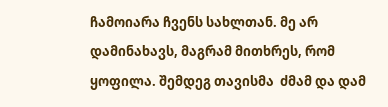ჩამოიარა ჩვენს სახლთან. მე არ დამინახავს, მაგრამ მითხრეს, რომ ყოფილა. შემდეგ თავისმა  ძმამ და დამ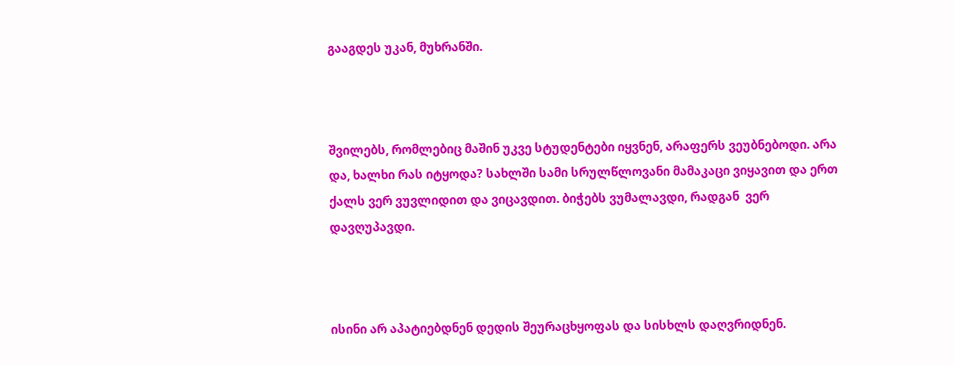გააგდეს უკან, მუხრანში.



შვილებს, რომლებიც მაშინ უკვე სტუდენტები იყვნენ, არაფერს ვეუბნებოდი. არა და, ხალხი რას იტყოდა? სახლში სამი სრულწლოვანი მამაკაცი ვიყავით და ერთ ქალს ვერ ვუვლიდით და ვიცავდით. ბიჭებს ვუმალავდი, რადგან  ვერ დავღუპავდი.



ისინი არ აპატიებდნენ დედის შეურაცხყოფას და სისხლს დაღვრიდნენ.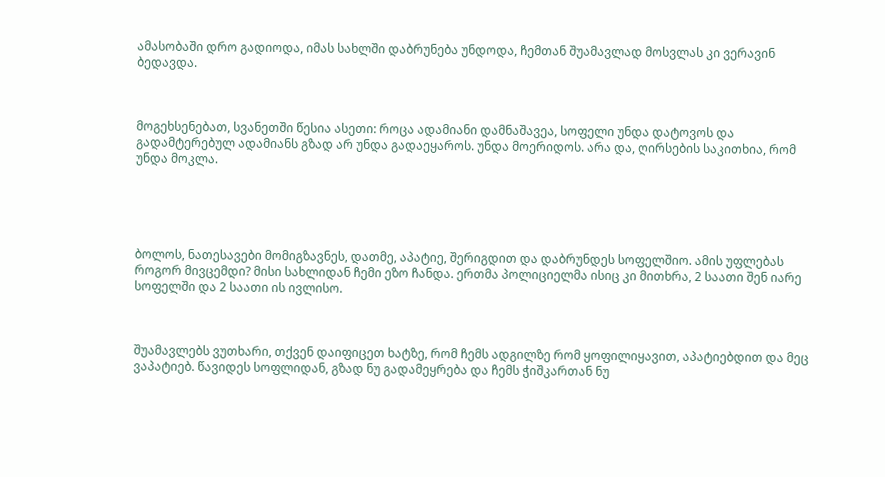ამასობაში დრო გადიოდა, იმას სახლში დაბრუნება უნდოდა, ჩემთან შუამავლად მოსვლას კი ვერავინ ბედავდა.



მოგეხსენებათ, სვანეთში წესია ასეთი: როცა ადამიანი დამნაშავეა, სოფელი უნდა დატოვოს და გადამტერებულ ადამიანს გზად არ უნდა გადაეყაროს. უნდა მოერიდოს. არა და, ღირსების საკითხია, რომ უნდა მოკლა.





ბოლოს, ნათესავები მომიგზავნეს, დათმე, აპატიე, შერიგდით და დაბრუნდეს სოფელშიო. ამის უფლებას როგორ მივცემდი? მისი სახლიდან ჩემი ეზო ჩანდა. ერთმა პოლიციელმა ისიც კი მითხრა, 2 საათი შენ იარე სოფელში და 2 საათი ის ივლისო.



შუამავლებს ვუთხარი, თქვენ დაიფიცეთ ხატზე, რომ ჩემს ადგილზე რომ ყოფილიყავით, აპატიებდით და მეც ვაპატიებ. წავიდეს სოფლიდან, გზად ნუ გადამეყრება და ჩემს ჭიშკართან ნუ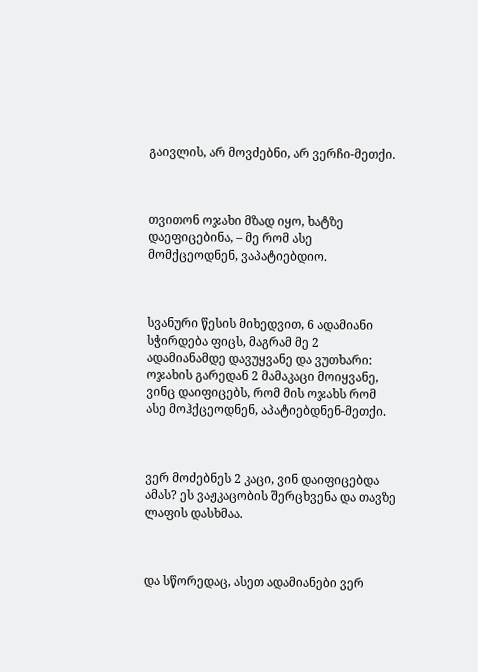გაივლის, არ მოვძებნი, არ ვერჩი-მეთქი.



თვითონ ოჯახი მზად იყო, ხატზე დაეფიცებინა, – მე რომ ასე მომქცეოდნენ, ვაპატიებდიო.



სვანური წესის მიხედვით, 6 ადამიანი სჭირდება ფიცს, მაგრამ მე 2 ადამიანამდე დავუყვანე და ვუთხარი: ოჯახის გარედან 2 მამაკაცი მოიყვანე, ვინც დაიფიცებს, რომ მის ოჯახს რომ ასე მოჰქცეოდნენ, აპატიებდნენ-მეთქი.



ვერ მოძებნეს 2 კაცი, ვინ დაიფიცებდა ამას? ეს ვაჟკაცობის შერცხვენა და თავზე ლაფის დასხმაა.



და სწორედაც, ასეთ ადამიანები ვერ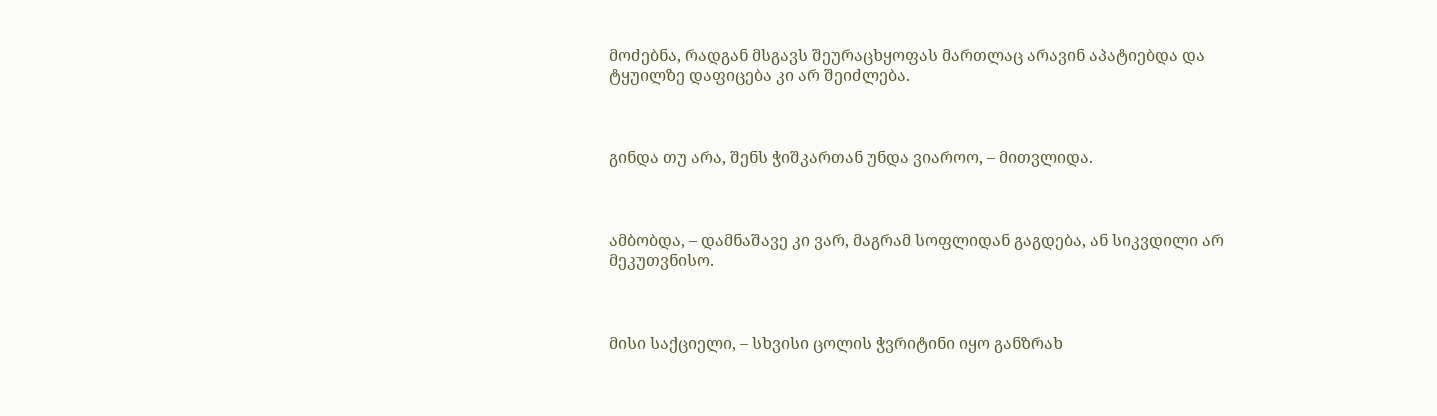მოძებნა, რადგან მსგავს შეურაცხყოფას მართლაც არავინ აპატიებდა და ტყუილზე დაფიცება კი არ შეიძლება.



გინდა თუ არა, შენს ჭიშკართან უნდა ვიაროო, – მითვლიდა.



ამბობდა, – დამნაშავე კი ვარ, მაგრამ სოფლიდან გაგდება, ან სიკვდილი არ მეკუთვნისო.



მისი საქციელი, – სხვისი ცოლის ჭვრიტინი იყო განზრახ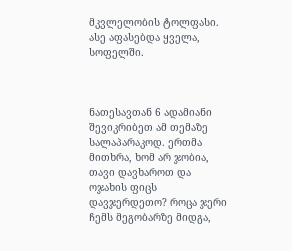მკვლელობის ტოლფასი. ასე აფასებდა ყველა, სოფელში.



ნათესავთან 6 ადამიანი შევიკრიბეთ ამ თემაზე სალაპარაკოდ. ერთმა მითხრა, ხომ არ ჯობია, თავი დავხაროთ და ოჯახის ფიცს დავჯერდეთო? როცა ჯერი ჩემს მეგობარზე მიდგა,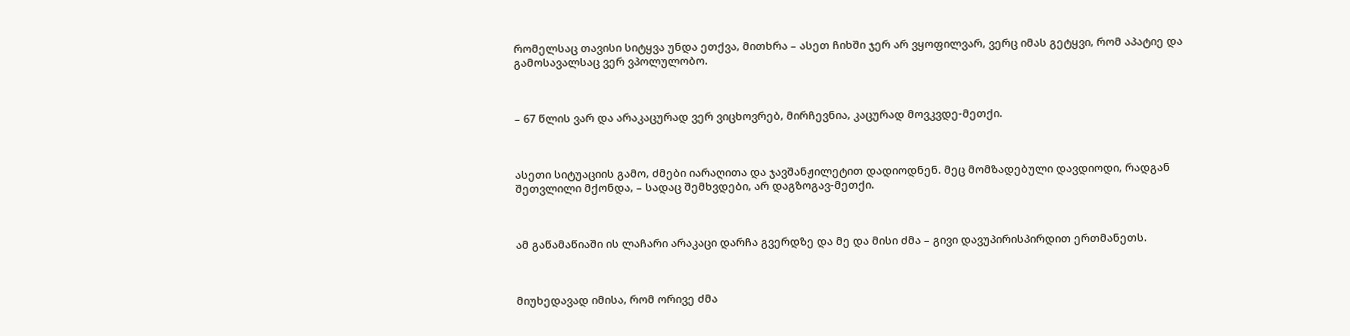რომელსაც თავისი სიტყვა უნდა ეთქვა, მითხრა – ასეთ ჩიხში ჯერ არ ვყოფილვარ, ვერც იმას გეტყვი, რომ აპატიე და გამოსავალსაც ვერ ვპოლულობო.



– 67 წლის ვარ და არაკაცურად ვერ ვიცხოვრებ, მირჩევნია, კაცურად მოვკვდე-მეთქი.



ასეთი სიტუაციის გამო, ძმები იარაღითა და ჯავშანჟილეტით დადიოდნენ. მეც მომზადებული დავდიოდი, რადგან შეთვლილი მქონდა, – სადაც შემხვდები, არ დაგზოგავ-მეთქი.



ამ გაწამაწიაში ის ლაჩარი არაკაცი დარჩა გვერდზე და მე და მისი ძმა – გივი დავუპირისპირდით ერთმანეთს.



მიუხედავად იმისა, რომ ორივე ძმა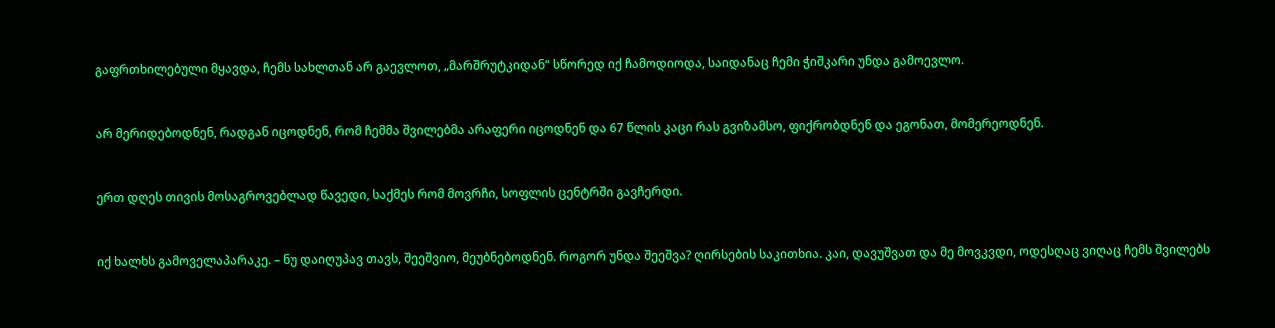გაფრთხილებული მყავდა, ჩემს სახლთან არ გაევლოთ, „მარშრუტკიდან“ სწორედ იქ ჩამოდიოდა, საიდანაც ჩემი ჭიშკარი უნდა გამოევლო.



არ მერიდებოდნენ, რადგან იცოდნენ, რომ ჩემმა შვილებმა არაფერი იცოდნენ და 67 წლის კაცი რას გვიზამსო, ფიქრობდნენ და ეგონათ, მომერეოდნენ.



ერთ დღეს თივის მოსაგროვებლად წავედი, საქმეს რომ მოვრჩი, სოფლის ცენტრში გავჩერდი.



იქ ხალხს გამოველაპარაკე. – ნუ დაიღუპავ თავს, შეეშვიო, მეუბნებოდნენ. როგორ უნდა შეეშვა? ღირსების საკითხია. კაი, დავუშვათ და მე მოვკვდი, ოდესღაც ვიღაც ჩემს შვილებს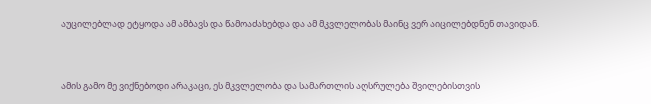აუცილებლად ეტყოდა ამ ამბავს და წამოაძახებდა და ამ მკვლელობას მაინც ვერ აიცილებდნენ თავიდან.



ამის გამო მე ვიქნებოდი არაკაცი, ეს მკვლელობა და სამართლის აღსრულება შვილებისთვის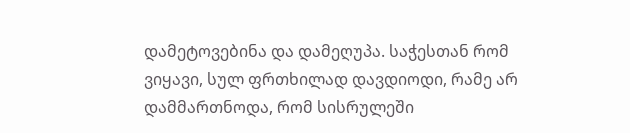დამეტოვებინა და დამეღუპა. საჭესთან რომ ვიყავი, სულ ფრთხილად დავდიოდი, რამე არ დამმართნოდა, რომ სისრულეში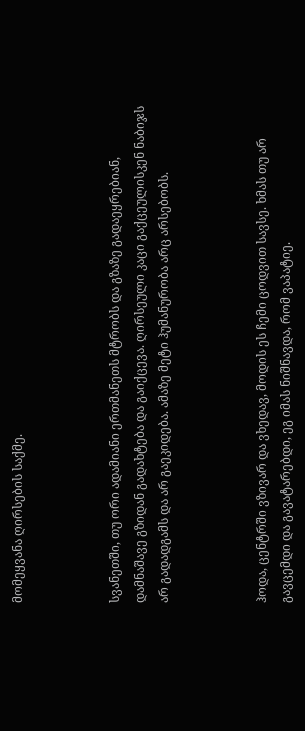მომეყვანა ღირსების საქმე.



სვანეთში, თუ ორი ადამიანი ერთმანეთს მტრობს და გზაზე გადაეყრებიან, დამნაშავე გზიდან გადახტება და გაიქცევა. ღირსეული კაცი გაქცეულისკენ ნაბიჯს არ გადადგამს და არ გაეკიდება. ამაზე მეტი ჰუმანურობა არც არსებობს.



ჰოდა, ცენტრში ვზივარ და ვხედავ, მოდის ეს ჩემი ცოდვით სავსე. ხმას თუ არ გავცემდი და გავატარებდი, ეგ იმას ნიშნავდა, რომ ვაპატიე.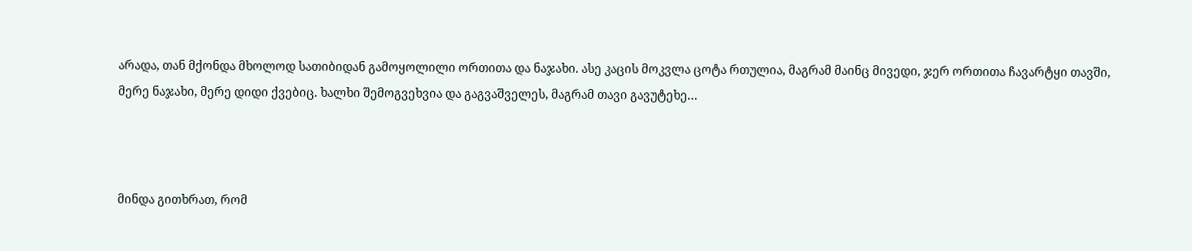არადა, თან მქონდა მხოლოდ სათიბიდან გამოყოლილი ორთითა და ნაჯახი. ასე კაცის მოკვლა ცოტა რთულია, მაგრამ მაინც მივედი, ჯერ ორთითა ჩავარტყი თავში, მერე ნაჯახი, მერე დიდი ქვებიც. ხალხი შემოგვეხვია და გაგვაშველეს, მაგრამ თავი გავუტეხე…



მინდა გითხრათ, რომ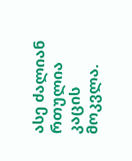ასე ძალიან რთულია კაცის მოკვლა.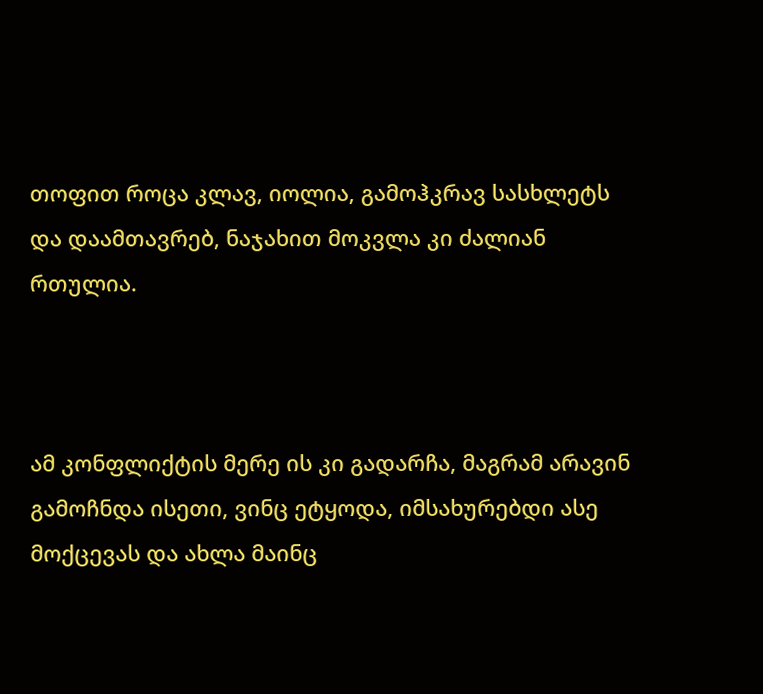თოფით როცა კლავ, იოლია, გამოჰკრავ სასხლეტს და დაამთავრებ, ნაჯახით მოკვლა კი ძალიან რთულია.



ამ კონფლიქტის მერე ის კი გადარჩა, მაგრამ არავინ გამოჩნდა ისეთი, ვინც ეტყოდა, იმსახურებდი ასე მოქცევას და ახლა მაინც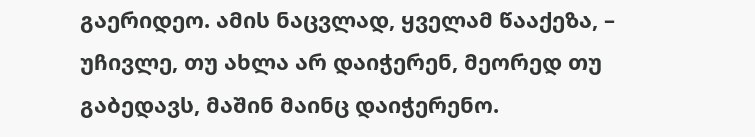გაერიდეო. ამის ნაცვლად, ყველამ წააქეზა, – უჩივლე, თუ ახლა არ დაიჭერენ, მეორედ თუ გაბედავს, მაშინ მაინც დაიჭერენო.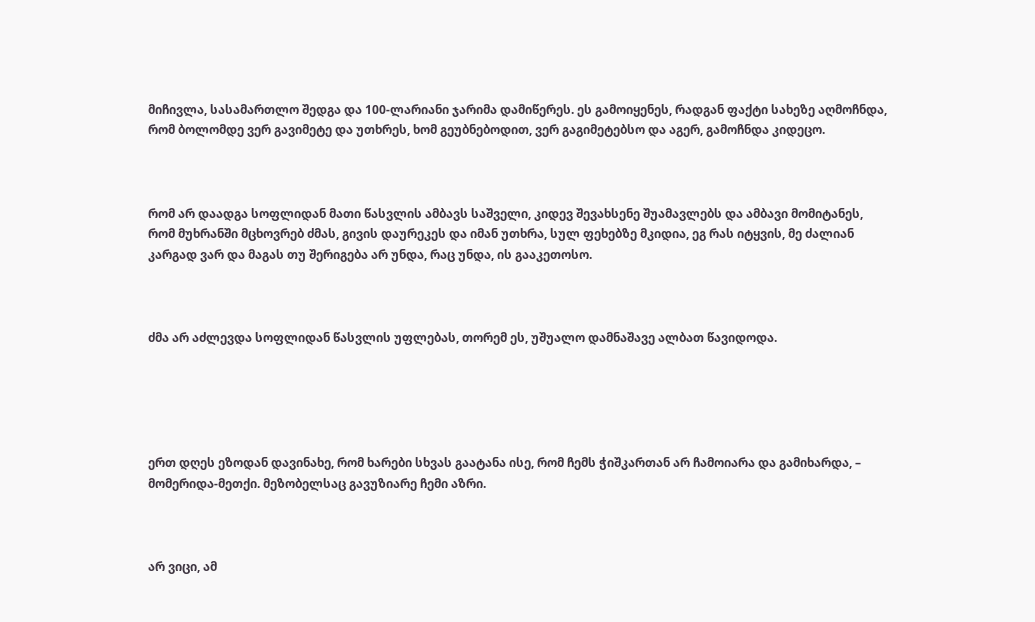მიჩივლა, სასამართლო შედგა და 100-ლარიანი ჯარიმა დამიწერეს. ეს გამოიყენეს, რადგან ფაქტი სახეზე აღმოჩნდა, რომ ბოლომდე ვერ გავიმეტე და უთხრეს, ხომ გეუბნებოდით, ვერ გაგიმეტებსო და აგერ, გამოჩნდა კიდეცო.



რომ არ დაადგა სოფლიდან მათი წასვლის ამბავს საშველი, კიდევ შევახსენე შუამავლებს და ამბავი მომიტანეს, რომ მუხრანში მცხოვრებ ძმას, გივის დაურეკეს და იმან უთხრა, სულ ფეხებზე მკიდია, ეგ რას იტყვის, მე ძალიან კარგად ვარ და მაგას თუ შერიგება არ უნდა, რაც უნდა, ის გააკეთოსო.



ძმა არ აძლევდა სოფლიდან წასვლის უფლებას, თორემ ეს, უშუალო დამნაშავე ალბათ წავიდოდა.





ერთ დღეს ეზოდან დავინახე, რომ ხარები სხვას გაატანა ისე, რომ ჩემს ჭიშკართან არ ჩამოიარა და გამიხარდა, – მომერიდა-მეთქი. მეზობელსაც გავუზიარე ჩემი აზრი.



არ ვიცი, ამ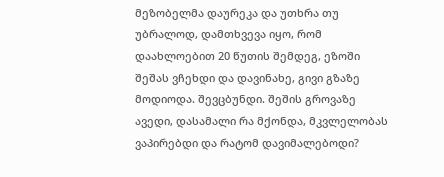მეზობელმა დაურეკა და უთხრა თუ უბრალოდ, დამთხვევა იყო, რომ დაახლოებით 20 წუთის შემდეგ, ეზოში შეშას ვჩეხდი და დავინახე, გივი გზაზე მოდიოდა. შევცბუნდი. შეშის გროვაზე ავედი, დასამალი რა მქონდა, მკვლელობას ვაპირებდი და რატომ დავიმალებოდი?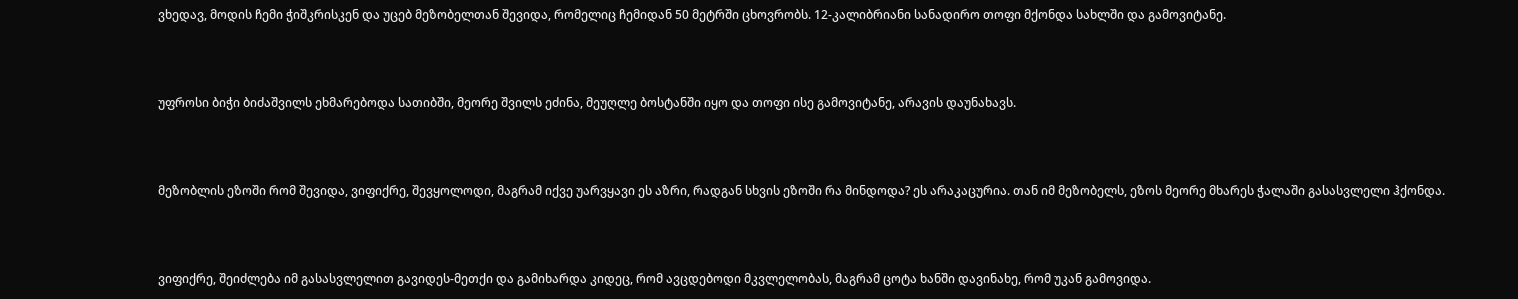ვხედავ, მოდის ჩემი ჭიშკრისკენ და უცებ მეზობელთან შევიდა, რომელიც ჩემიდან 50 მეტრში ცხოვრობს. 12-კალიბრიანი სანადირო თოფი მქონდა სახლში და გამოვიტანე.



უფროსი ბიჭი ბიძაშვილს ეხმარებოდა სათიბში, მეორე შვილს ეძინა, მეუღლე ბოსტანში იყო და თოფი ისე გამოვიტანე, არავის დაუნახავს.



მეზობლის ეზოში რომ შევიდა, ვიფიქრე, შევყოლოდი, მაგრამ იქვე უარვყავი ეს აზრი, რადგან სხვის ეზოში რა მინდოდა? ეს არაკაცურია. თან იმ მეზობელს, ეზოს მეორე მხარეს ჭალაში გასასვლელი ჰქონდა.



ვიფიქრე, შეიძლება იმ გასასვლელით გავიდეს-მეთქი და გამიხარდა კიდეც, რომ ავცდებოდი მკვლელობას, მაგრამ ცოტა ხანში დავინახე, რომ უკან გამოვიდა.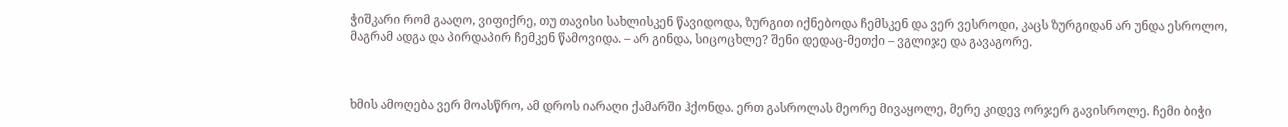ჭიშკარი რომ გააღო, ვიფიქრე, თუ თავისი სახლისკენ წავიდოდა, ზურგით იქნებოდა ჩემსკენ და ვერ ვესროდი, კაცს ზურგიდან არ უნდა ესროლო, მაგრამ ადგა და პირდაპირ ჩემკენ წამოვიდა. – არ გინდა, სიცოცხლე? შენი დედაც-მეთქი – ვგლიჯე და გავაგორე.



ხმის ამოღება ვერ მოასწრო, ამ დროს იარაღი ქამარში ჰქონდა. ერთ გასროლას მეორე მივაყოლე, მერე კიდევ ორჯერ გავისროლე. ჩემი ბიჭი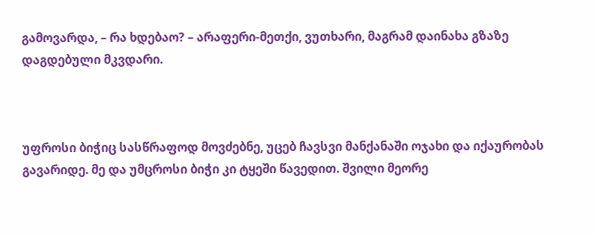გამოვარდა, – რა ხდებაო? – არაფერი-მეთქი, ვუთხარი, მაგრამ დაინახა გზაზე დაგდებული მკვდარი.



უფროსი ბიჭიც სასწრაფოდ მოვძებნე, უცებ ჩავსვი მანქანაში ოჯახი და იქაურობას გავარიდე. მე და უმცროსი ბიჭი კი ტყეში წავედით. შვილი მეორე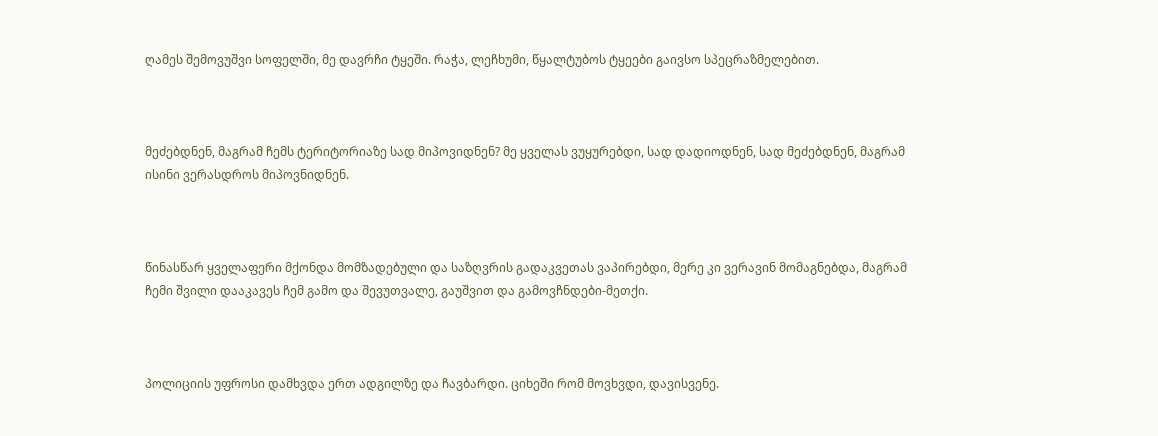ღამეს შემოვუშვი სოფელში, მე დავრჩი ტყეში. რაჭა, ლეჩხუმი, წყალტუბოს ტყეები გაივსო სპეცრაზმელებით.



მეძებდნენ, მაგრამ ჩემს ტერიტორიაზე სად მიპოვიდნენ? მე ყველას ვუყურებდი, სად დადიოდნენ, სად მეძებდნენ, მაგრამ ისინი ვერასდროს მიპოვნიდნენ.



წინასწარ ყველაფერი მქონდა მომზადებული და საზღვრის გადაკვეთას ვაპირებდი, მერე კი ვერავინ მომაგნებდა, მაგრამ  ჩემი შვილი დააკავეს ჩემ გამო და შევუთვალე, გაუშვით და გამოვჩნდები-მეთქი.



პოლიციის უფროსი დამხვდა ერთ ადგილზე და ჩავბარდი. ციხეში რომ მოვხვდი, დავისვენე.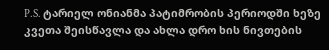P.S. ტარიელ ონიანმა პატიმრობის პერიოდში ხეზე კვეთა შეისწავლა და ახლა დრო ხის ნივთების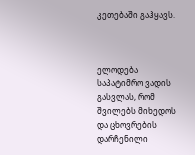კეთებაში გაჰყავს.



ელოდება საპატიმრო ვადის გასვლას, რომ შვილებს მიხედოს და ცხოვრების დარჩენილი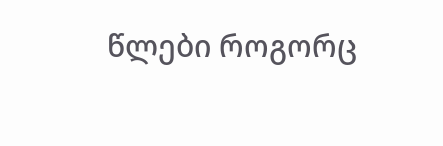წლები როგორც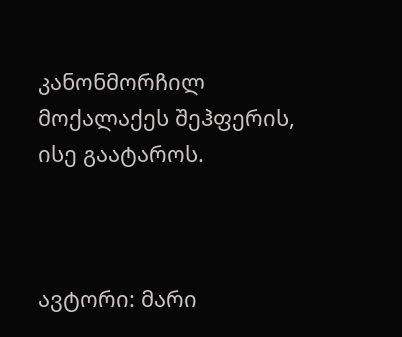კანონმორჩილ მოქალაქეს შეჰფერის, ისე გაატაროს.



ავტორი: მარი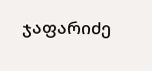ჯაფარიძე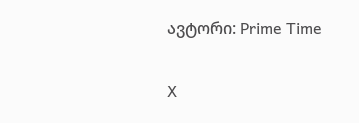ავტორი: Prime Time

X